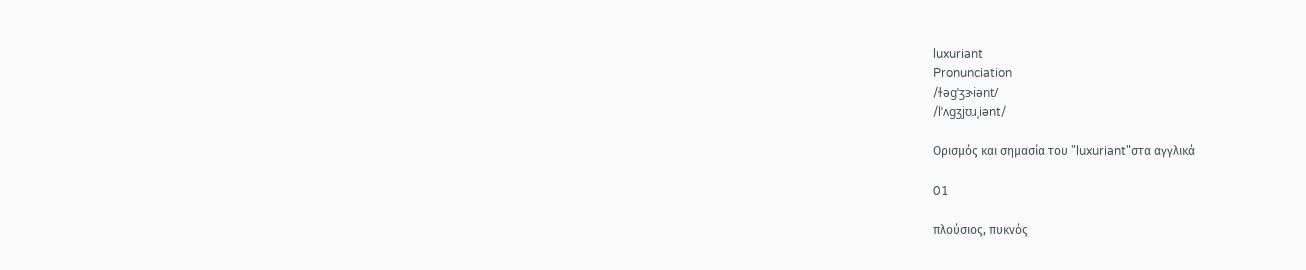luxuriant
Pronunciation
/ɫəɡˈʒɝiənt/
/lˈʌɡʒjʊɹˌiənt/

Ορισμός και σημασία του "luxuriant"στα αγγλικά

01

πλούσιος, πυκνός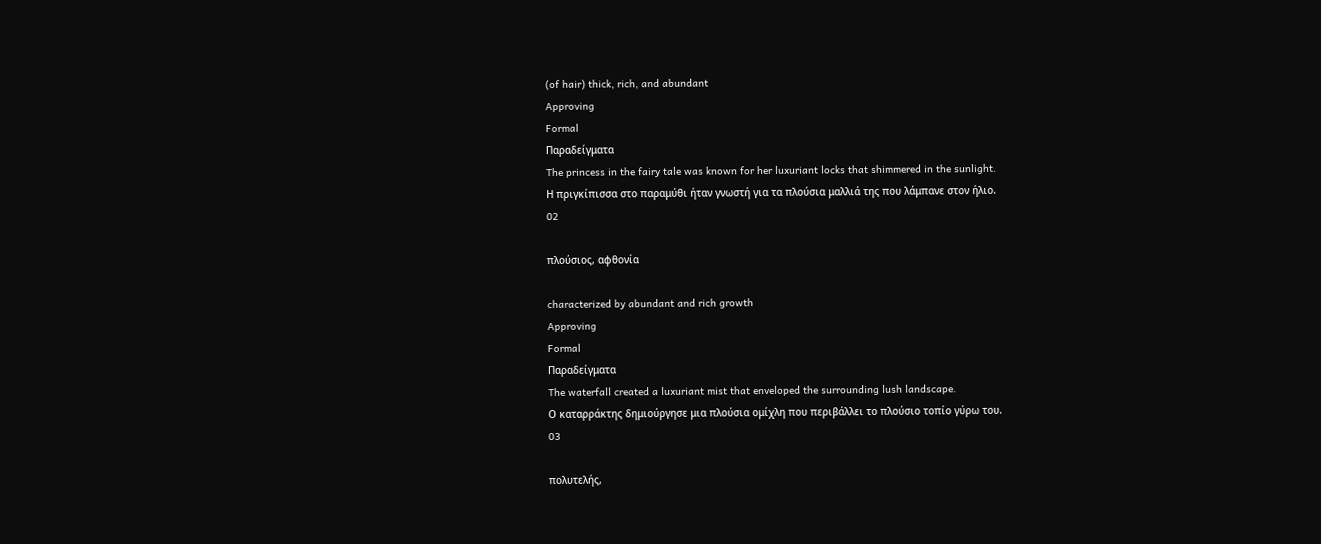(of hair) thick, rich, and abundant
Approving
Formal
Παραδείγματα
The princess in the fairy tale was known for her luxuriant locks that shimmered in the sunlight.
Η πριγκίπισσα στο παραμύθι ήταν γνωστή για τα πλούσια μαλλιά της που λάμπανε στον ήλιο.
02

πλούσιος, αφθονία

characterized by abundant and rich growth
Approving
Formal
Παραδείγματα
The waterfall created a luxuriant mist that enveloped the surrounding lush landscape.
Ο καταρράκτης δημιούργησε μια πλούσια ομίχλη που περιβάλλει το πλούσιο τοπίο γύρω του.
03

πολυτελής,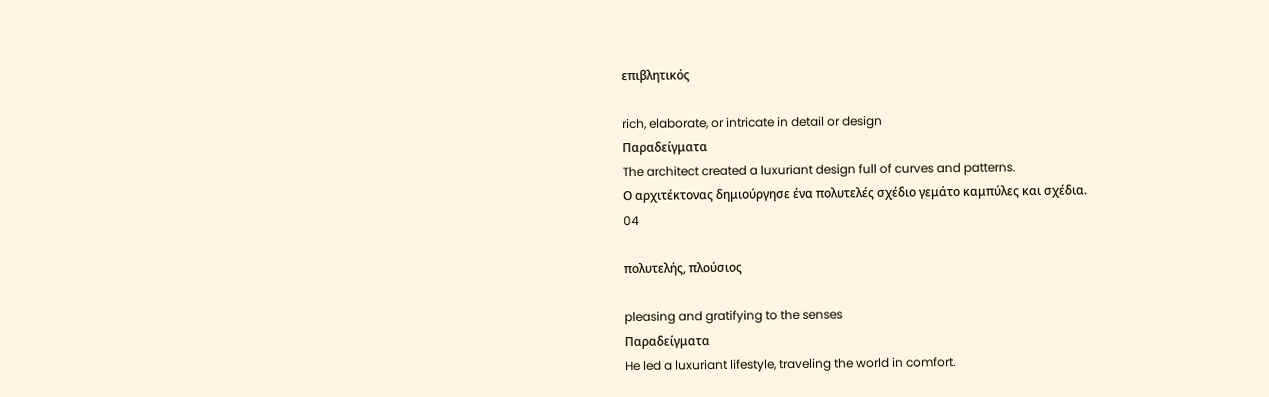επιβλητικός

rich, elaborate, or intricate in detail or design
Παραδείγματα
The architect created a luxuriant design full of curves and patterns.
Ο αρχιτέκτονας δημιούργησε ένα πολυτελές σχέδιο γεμάτο καμπύλες και σχέδια.
04

πολυτελής, πλούσιος

pleasing and gratifying to the senses
Παραδείγματα
He led a luxuriant lifestyle, traveling the world in comfort.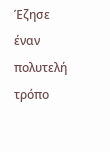Έζησε έναν πολυτελή τρόπο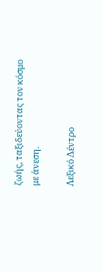ζωής, ταξιδεύοντας τον κόσμο με άνεση.

Λεξικό Δέντρο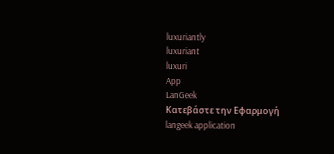luxuriantly
luxuriant
luxuri
App
LanGeek
Κατεβάστε την Εφαρμογή
langeek application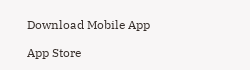Download Mobile App

App Store